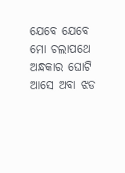ଯେବେ ଯେବେ ମୋ ଚଲାପଥେ
ଅନ୍ଧକାର ଘୋଟି ଆସେ ଅବା ଝଡ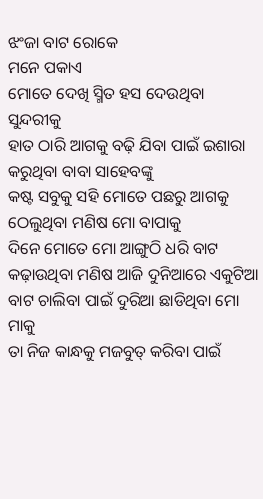ଝଂଜା ବାଟ ରୋକେ
ମନେ ପକାଏ
ମୋତେ ଦେଖି ସ୍ମିତ ହସ ଦେଉଥିବା ସୁନ୍ଦରୀକୁ
ହାତ ଠାରି ଆଗକୁ ବଢ଼ି ଯିବା ପାଇଁ ଇଶାରା କରୁଥିବା ବାବା ସାହେବଙ୍କୁ
କଷ୍ଟ ସବୁକୁ ସହି ମୋତେ ପଛରୁ ଆଗକୁ ଠେଲୁଥିବା ମଣିଷ ମୋ ବାପାକୁ
ଦିନେ ମୋତେ ମୋ ଆଙ୍ଗୁଠି ଧରି ବାଟ କଢ଼ାଉଥିବା ମଣିଷ ଆଜି ଦୁନିଆରେ ଏକୁଟିଆ ବାଟ ଚାଲିବା ପାଇଁ ଦୁରିଆ ଛାଡିଥିବା ମୋ ମାକୁ
ତା ନିଜ କାନ୍ଧକୁ ମଜବୁତ୍ କରିବା ପାଇଁ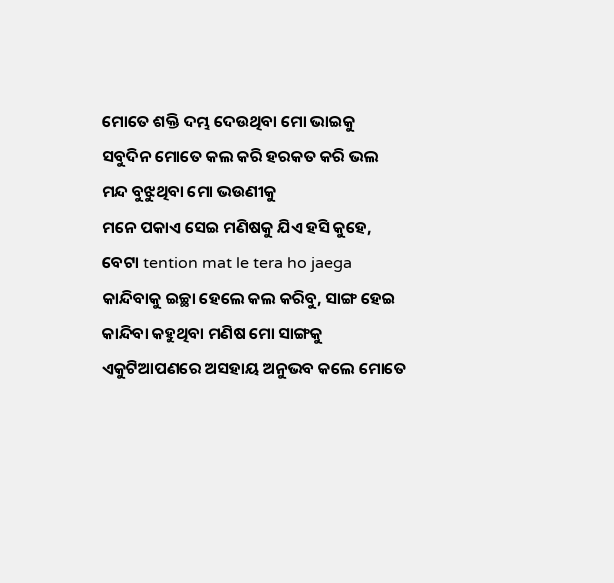ମୋତେ ଶକ୍ତି ଦମ୍ଭ ଦେଉଥିବା ମୋ ଭାଇକୁ
ସବୁଦିନ ମୋତେ କଲ କରି ହରକତ କରି ଭଲ ମନ୍ଦ ବୁଝୁଥିବା ମୋ ଭଉଣୀକୁ
ମନେ ପକାଏ ସେଇ ମଣିଷକୁ ଯିଏ ହସି କୁହେ, ବେଟା tention mat le tera ho jaega
କାନ୍ଦିବାକୁ ଇଚ୍ଛା ହେଲେ କଲ କରିବୁ, ସାଙ୍ଗ ହେଇ କାନ୍ଦିବା କହୁଥିବା ମଣିଷ ମୋ ସାଙ୍ଗକୁ
ଏକୁଟିଆପଣରେ ଅସହାୟ ଅନୁଭବ କଲେ ମୋତେ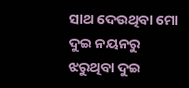ସାଥ ଦେଉଥିବା ମୋ ଦୁଇ ନୟନରୁ ଝରୁଥିବା ଦୁଇ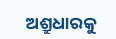ଅଶ୍ରୁଧାରକୁ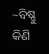~ବିଷ୍ଣୁ କିଣି